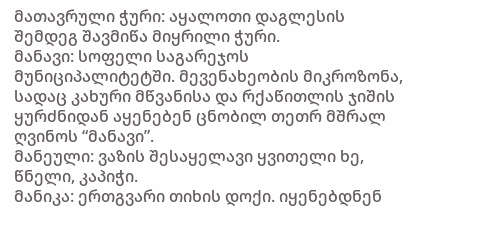მათავრული ჭური: აყალოთი დაგლესის შემდეგ შავმიწა მიყრილი ჭური.
მანავი: სოფელი საგარეჯოს მუნიციპალიტეტში. მევენახეობის მიკროზონა, სადაც კახური მწვანისა და რქაწითლის ჯიშის ყურძნიდან აყენებენ ცნობილ თეთრ მშრალ ღვინოს “მანავი”.
მანეული: ვაზის შესაყელავი ყვითელი ხე, წნელი, კაპიჭი.
მანიკა: ერთგვარი თიხის დოქი. იყენებდნენ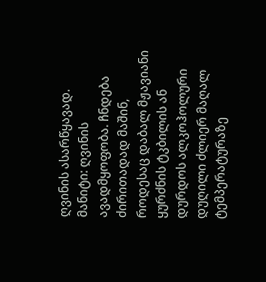ღვინის ასარწყავად.
მანიტი: ღვინის ავადმყოფობა. ჩნდება ძირითადად მაშინ, როდესაც დაბალ მჟავიანი ყურძნის ტკბილის ან დურდოს ალკოჰოლური დუღილი ძლიერ მაღალ ტემპერატურაზე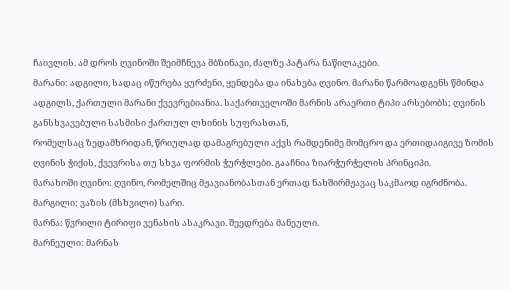ჩაივლის. ამ დროს ღვინოში შეიმჩნევა მბზინავი, ძალზე პატარა ნაწილაკები.
მარანი: ადგილი, სადაც იწურება ყურძენი, ყენდება და ინახება ღვინო. მარანი წარმოადგენს წმინდა ადგილს, ქართული მარანი ქვევრებიანია. საქართველოში მარნის არაერთი ტიპი არსებობს; ღვინის განსხვავებული სასმისი ქართულ ლხინის სუფრასთან,
რომელსაც ზედამხრიდან, წრიულად დამაგრებული აქვს რამდენიმე მომცრო და ერთიდაიგივე ზომის ღვინის ჭიქის, ქვევრისა თუ სხვა ფორმის ჭურჭლები. გააჩნია ზიარჭურჭელის პრინციპი.
მარახოში ღვინო: ღვინო, რომელშიც მჟავიანობასთან ერთად ნახშირმჟავაც საკმაოდ იგრძნობა.
მარგილი: ვაზის (მსხვილი) სარი.
მარნა: წვრილი ტირიფი ვენახის ასაკრავი. შეედრება მანეული.
მარნეული: მარნას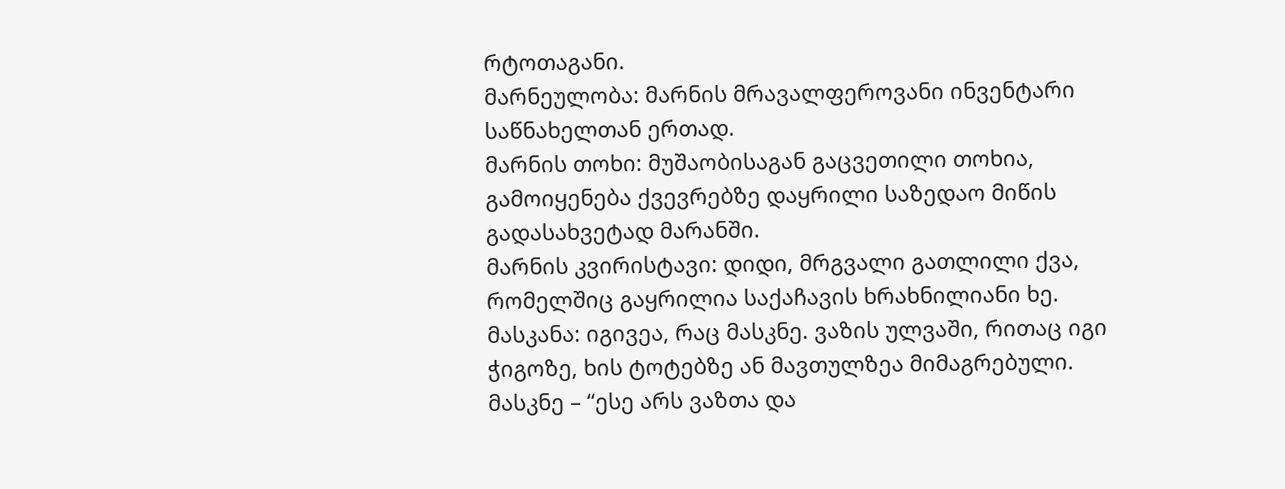რტოთაგანი.
მარნეულობა: მარნის მრავალფეროვანი ინვენტარი საწნახელთან ერთად.
მარნის თოხი: მუშაობისაგან გაცვეთილი თოხია, გამოიყენება ქვევრებზე დაყრილი საზედაო მიწის გადასახვეტად მარანში.
მარნის კვირისტავი: დიდი, მრგვალი გათლილი ქვა, რომელშიც გაყრილია საქაჩავის ხრახნილიანი ხე.
მასკანა: იგივეა, რაც მასკნე. ვაზის ულვაში, რითაც იგი ჭიგოზე, ხის ტოტებზე ან მავთულზეა მიმაგრებული. მასკნე – “ესე არს ვაზთა და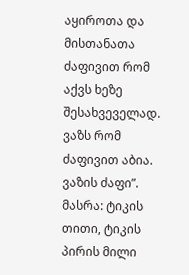აყიროთა და მისთანათა ძაფივით რომ აქვს ხეზე შესახვეველად. ვაზს რომ ძაფივით აბია. ვაზის ძაფი”.
მასრა: ტიკის თითი, ტიკის პირის მილი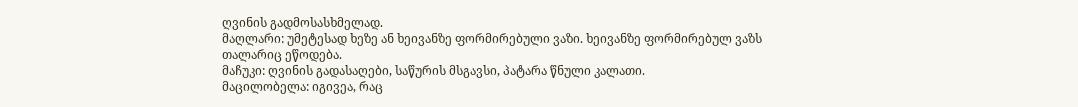ღვინის გადმოსასხმელად.
მაღლარი: უმეტესად ხეზე ან ხეივანზე ფორმირებული ვაზი. ხეივანზე ფორმირებულ ვაზს თალარიც ეწოდება.
მაჩუკი: ღვინის გადასაღები, საწურის მსგავსი, პატარა წნული კალათი.
მაცილობელა: იგივეა, რაც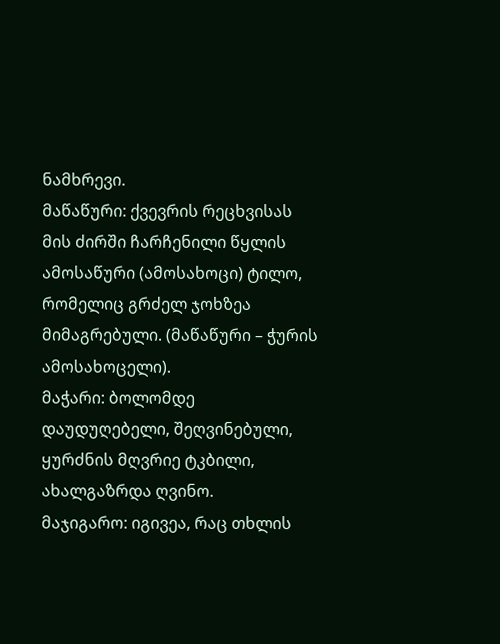ნამხრევი.
მაწაწური: ქვევრის რეცხვისას მის ძირში ჩარჩენილი წყლის ამოსაწური (ამოსახოცი) ტილო, რომელიც გრძელ ჯოხზეა მიმაგრებული. (მაწაწური – ჭურის ამოსახოცელი).
მაჭარი: ბოლომდე დაუდუღებელი, შეღვინებული, ყურძნის მღვრიე ტკბილი, ახალგაზრდა ღვინო.
მაჯიგარო: იგივეა, რაც თხლის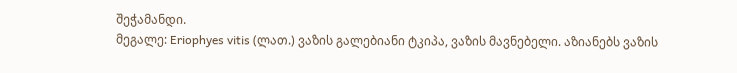შეჭამანდი.
მეგალე: Eriophyes vitis (ლათ.) ვაზის გალებიანი ტკიპა, ვაზის მავნებელი. აზიანებს ვაზის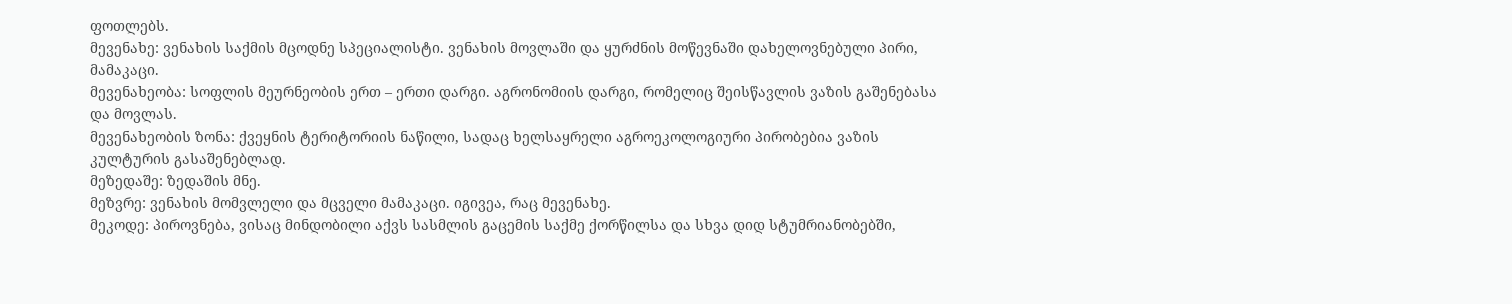ფოთლებს.
მევენახე: ვენახის საქმის მცოდნე სპეციალისტი. ვენახის მოვლაში და ყურძნის მოწევნაში დახელოვნებული პირი, მამაკაცი.
მევენახეობა: სოფლის მეურნეობის ერთ – ერთი დარგი. აგრონომიის დარგი, რომელიც შეისწავლის ვაზის გაშენებასა და მოვლას.
მევენახეობის ზონა: ქვეყნის ტერიტორიის ნაწილი, სადაც ხელსაყრელი აგროეკოლოგიური პირობებია ვაზის კულტურის გასაშენებლად.
მეზედაშე: ზედაშის მნე.
მეზვრე: ვენახის მომვლელი და მცველი მამაკაცი. იგივეა, რაც მევენახე.
მეკოდე: პიროვნება, ვისაც მინდობილი აქვს სასმლის გაცემის საქმე ქორწილსა და სხვა დიდ სტუმრიანობებში,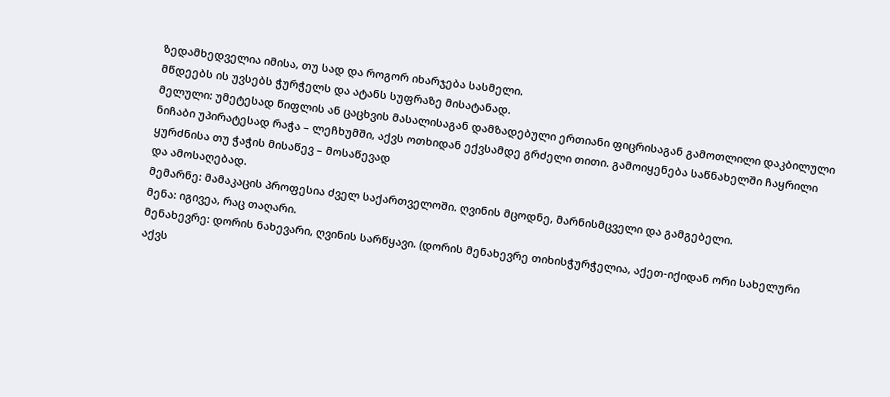ზედამხედველია იმისა, თუ სად და როგორ იხარჯება სასმელი.
მწდეებს ის უვსებს ჭურჭელს და ატანს სუფრაზე მისატანად.
მელული: უმეტესად წიფლის ან ცაცხვის მასალისაგან დამზადებული ერთიანი ფიცრისაგან გამოთლილი დაკბილული ნიჩაბი უპირატესად რაჭა – ლეჩხუმში, აქვს ოთხიდან ექვსამდე გრძელი თითი. გამოიყენება საწნახელში ჩაყრილი ყურძნისა თუ ჭაჭის მისაწევ – მოსაწევად
და ამოსაღებად.
მემარნე: მამაკაცის პროფესია ძველ საქართველოში. ღვინის მცოდნე, მარნისმცველი და გამგებელი.
მენა: იგივეა, რაც თაღარი.
მენახევრე: დორის ნახევარი, ღვინის სარწყავი. (დორის მენახევრე თიხისჭურჭელია, აქეთ-იქიდან ორი სახელური აქვს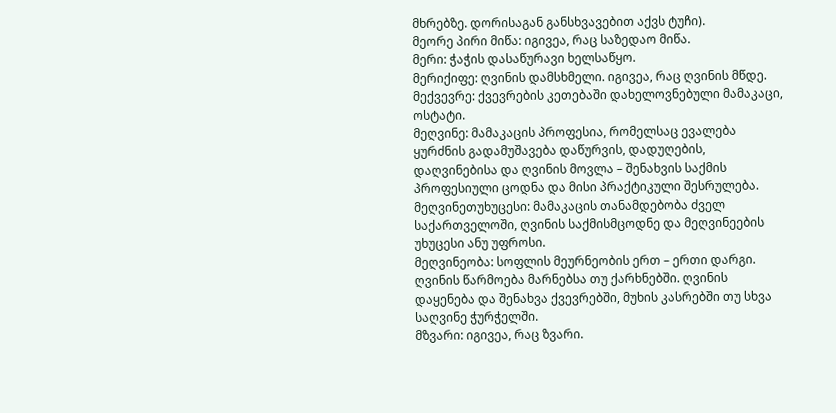მხრებზე. დორისაგან განსხვავებით აქვს ტუჩი).
მეორე პირი მიწა: იგივეა, რაც საზედაო მიწა.
მერი: ჭაჭის დასაწურავი ხელსაწყო.
მერიქიფე: ღვინის დამსხმელი. იგივეა, რაც ღვინის მწდე.
მექვევრე: ქვევრების კეთებაში დახელოვნებული მამაკაცი, ოსტატი.
მეღვინე: მამაკაცის პროფესია, რომელსაც ევალება ყურძნის გადამუშავება დაწურვის, დადუღების, დაღვინებისა და ღვინის მოვლა – შენახვის საქმის პროფესიული ცოდნა და მისი პრაქტიკული შესრულება.
მეღვინეთუხუცესი: მამაკაცის თანამდებობა ძველ საქართველოში, ღვინის საქმისმცოდნე და მეღვინეების უხუცესი ანუ უფროსი.
მეღვინეობა: სოფლის მეურნეობის ერთ – ერთი დარგი. ღვინის წარმოება მარნებსა თუ ქარხნებში. ღვინის დაყენება და შენახვა ქვევრებში, მუხის კასრებში თუ სხვა საღვინე ჭურჭელში.
მზვარი: იგივეა, რაც ზვარი.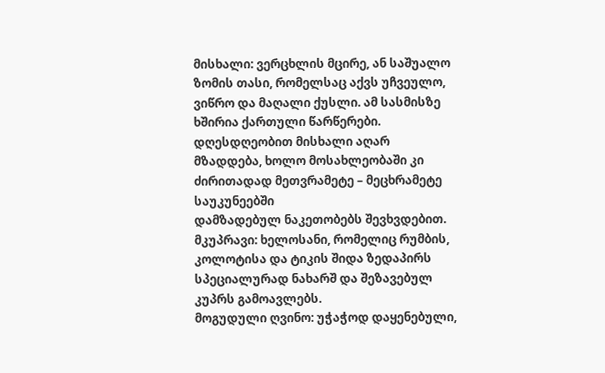მისხალი: ვერცხლის მცირე, ან საშუალო ზომის თასი, რომელსაც აქვს უჩვეულო, ვიწრო და მაღალი ქუსლი. ამ სასმისზე ხშირია ქართული წარწერები. დღესდღეობით მისხალი აღარ მზადდება, ხოლო მოსახლეობაში კი ძირითადად მეთვრამეტე – მეცხრამეტე საუკუნეებში
დამზადებულ ნაკეთობებს შევხვდებით.
მკუპრავი: ხელოსანი, რომელიც რუმბის, კოლოტისა და ტიკის შიდა ზედაპირს სპეციალურად ნახარშ და შეზავებულ კუპრს გამოავლებს.
მოგუდული ღვინო: უჭაჭოდ დაყენებული,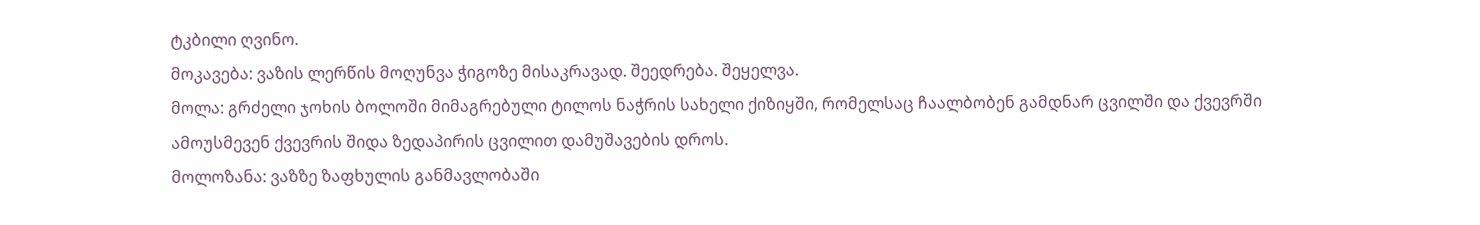ტკბილი ღვინო.
მოკავება: ვაზის ლერწის მოღუნვა ჭიგოზე მისაკრავად. შეედრება. შეყელვა.
მოლა: გრძელი ჯოხის ბოლოში მიმაგრებული ტილოს ნაჭრის სახელი ქიზიყში, რომელსაც ჩაალბობენ გამდნარ ცვილში და ქვევრში ამოუსმევენ ქვევრის შიდა ზედაპირის ცვილით დამუშავების დროს.
მოლოზანა: ვაზზე ზაფხულის განმავლობაში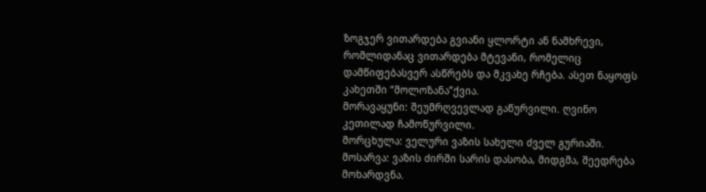ზოგჯერ ვითარდება გვიანი ყლორტი ან ნამხრევი, რომლიდანაც ვითარდება მტევანი, რომელიც დამწიფებასვერ ასწრებს და მკვახე რჩება. ასეთ ნაყოფს კახეთში “მოლოზანა”ქვია.
მორავაყუნი: შეუმრღვევლად გაწურვილი. ღვინო კეთილად ჩამოწურვილი.
მორცხულა: ველური ვაზის სახელი ძველ გურიაში.
მოსარვა: ვაზის ძირში სარის დასობა, მიდგმა, შეედრება მოხარდვნა.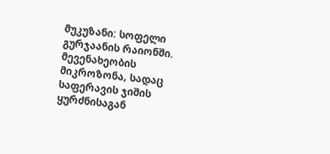მუკუზანი: სოფელი გურჯაანის რაიონში. მევენახეობის მიკროზონა, სადაც საფერავის ჯიშის ყურძნისაგან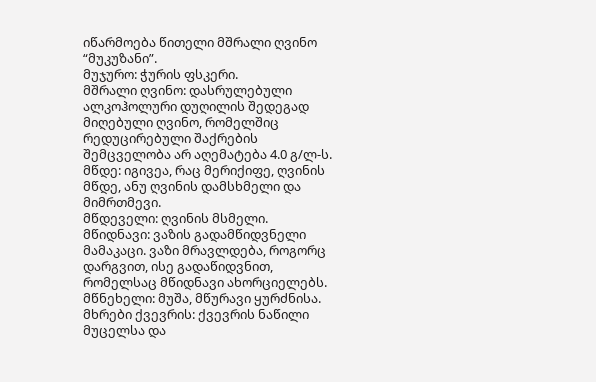იწარმოება წითელი მშრალი ღვინო “მუკუზანი”.
მუჯურო: ჭურის ფსკერი.
მშრალი ღვინო: დასრულებული ალკოჰოლური დუღილის შედეგად მიღებული ღვინო, რომელშიც რედუცირებული შაქრების შემცველობა არ აღემატება 4.0 გ/ლ-ს.
მწდე: იგივეა, რაც მერიქიფე, ღვინის მწდე, ანუ ღვინის დამსხმელი და მიმრთმევი.
მწდეველი: ღვინის მსმელი.
მწიდნავი: ვაზის გადამწიდვნელი მამაკაცი. ვაზი მრავლდება, როგორც დარგვით, ისე გადაწიდვნით, რომელსაც მწიდნავი ახორციელებს.
მწნეხელი: მუშა, მწურავი ყურძნისა.
მხრები ქვევრის: ქვევრის ნაწილი მუცელსა და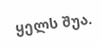ყელს შუა.